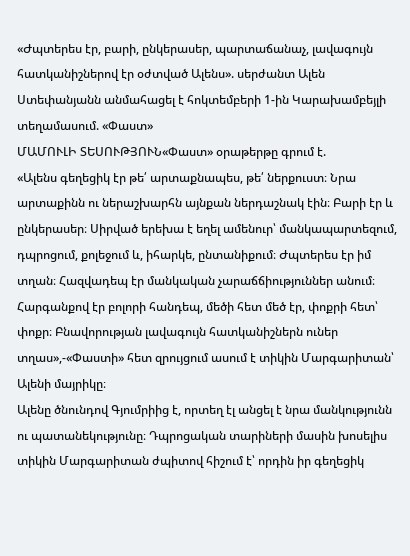«Ժպտերես էր, բարի, ընկերասեր, պարտաճանաչ, լավագույն հատկանիշներով էր օժտված Ալենս». սերժանտ Ալեն Ստեփանյանն անմահացել է հոկտեմբերի 1-ին Կարախամբեյլի տեղամասում. «Փաստ»
ՄԱՄՈՒԼԻ ՏԵՍՈՒԹՅՈՒՆ«Փաստ» օրաթերթը գրում է.
«Ալենս գեղեցիկ էր թե՛ արտաքնապես, թե՛ ներքուստ։ Նրա արտաքինն ու ներաշխարհն այնքան ներդաշնակ էին։ Բարի էր և ընկերասեր։ Սիրված երեխա է եղել ամենուր՝ մանկապարտեզում, դպրոցում, քոլեջում և, իհարկե, ընտանիքում։ Ժպտերես էր իմ տղան։ Հազվադեպ էր մանկական չարաճճիություններ անում։ Հարգանքով էր բոլորի հանդեպ, մեծի հետ մեծ էր, փոքրի հետ՝ փոքր։ Բնավորության լավագույն հատկանիշներն ուներ տղաս»,-«Փաստի» հետ զրույցում ասում է տիկին Մարգարիտան՝ Ալենի մայրիկը։
Ալենը ծնունդով Գյումրիից է, որտեղ էլ անցել է նրա մանկությունն ու պատանեկությունը։ Դպրոցական տարիների մասին խոսելիս տիկին Մարգարիտան ժպիտով հիշում է՝ որդին իր գեղեցիկ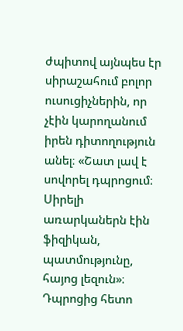ժպիտով այնպես էր սիրաշահում բոլոր ուսուցիչներին, որ չէին կարողանում իրեն դիտողություն անել։ «Շատ լավ է սովորել դպրոցում։ Սիրելի առարկաներն էին ֆիզիկան, պատմությունը, հայոց լեզուն»։ Դպրոցից հետո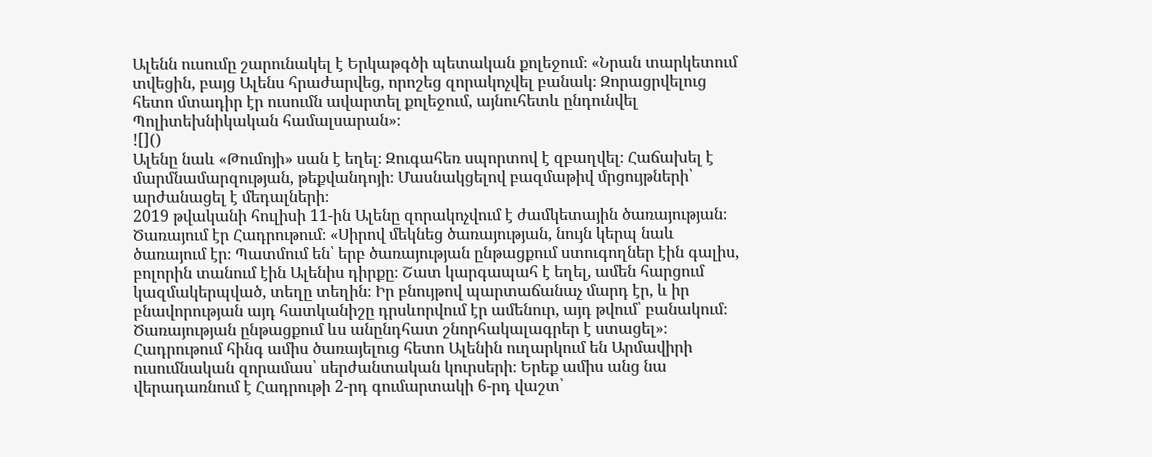Ալենն ուսումը շարունակել է Երկաթգծի պետական քոլեջում։ «Նրան տարկետում տվեցին, բայց Ալենս հրաժարվեց, որոշեց զորակոչվել բանակ։ Զորացրվելուց հետո մտադիր էր ուսումն ավարտել քոլեջում, այնուհետև ընդունվել Պոլիտեխնիկական համալսարան»։
![]()
Ալենը նաև «Թումոյի» սան է եղել։ Զուգահեռ սպորտով է զբաղվել։ Հաճախել է մարմնամարզության, թեքվանդոյի։ Մասնակցելով բազմաթիվ մրցույթների՝ արժանացել է մեդալների։
2019 թվականի հուլիսի 11-ին Ալենը զորակոչվում է ժամկետային ծառայության։ Ծառայում էր Հադրութում։ «Սիրով մեկնեց ծառայության, նույն կերպ նաև ծառայում էր։ Պատմում են՝ երբ ծառայության ընթացքում ստուգողներ էին գալիս, բոլորին տանում էին Ալենիս դիրքը։ Շատ կարգապահ է եղել, ամեն հարցում կազմակերպված, տեղը տեղին։ Իր բնույթով պարտաճանաչ մարդ էր, և իր բնավորության այդ հատկանիշը դրսևորվում էր ամենուր, այդ թվում՝ բանակում։ Ծառայության ընթացքում ևս անընդհատ շնորհակալագրեր է ստացել»։
Հադրութում հինգ ամիս ծառայելուց հետո Ալենին ուղարկում են Արմավիրի ուսումնական զորամաս՝ սերժանտական կուրսերի։ Երեք ամիս անց նա վերադառնում է Հադրութի 2-րդ գումարտակի 6-րդ վաշտ՝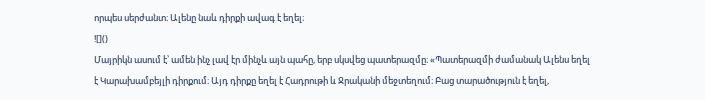որպես սերժանտ։ Ալենը նաև դիրքի ավագ է եղել։
![]()
Մայրիկն ասում է՝ ամեն ինչ լավ էր մինչև այն պահը, երբ սկսվեց պատերազմը։ «Պատերազմի ժամանակ Ալենս եղել է Կարախամբեյլի դիրքում։ Այդ դիրքը եղել է Հադրութի և Ջրականի մեջտեղում։ Բաց տարածություն է եղել,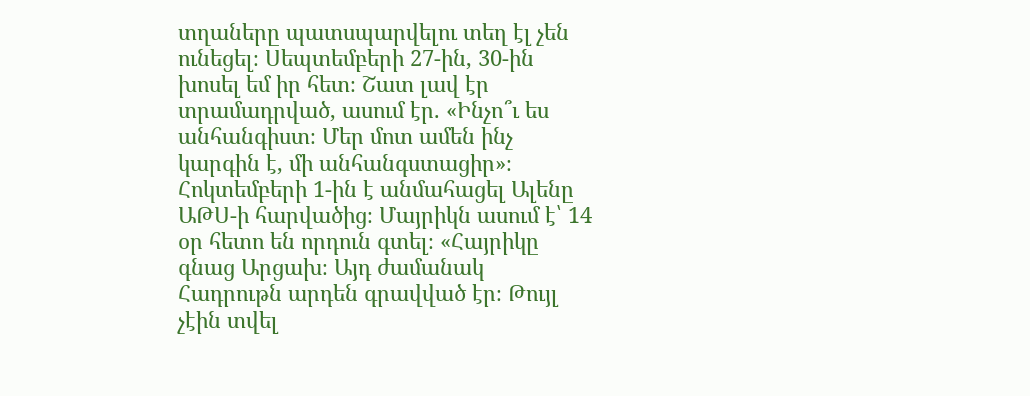տղաները պատսպարվելու տեղ էլ չեն ունեցել։ Սեպտեմբերի 27-ին, 30-ին խոսել եմ իր հետ։ Շատ լավ էր տրամադրված, ասում էր. «Ինչո՞ւ ես անհանգիստ։ Մեր մոտ ամեն ինչ կարգին է, մի անհանգստացիր»։
Հոկտեմբերի 1-ին է անմահացել Ալենը ԱԹՍ-ի հարվածից։ Մայրիկն ասում է՝ 14 օր հետո են որդուն գտել։ «Հայրիկը գնաց Արցախ։ Այդ ժամանակ Հադրութն արդեն գրավված էր։ Թույլ չէին տվել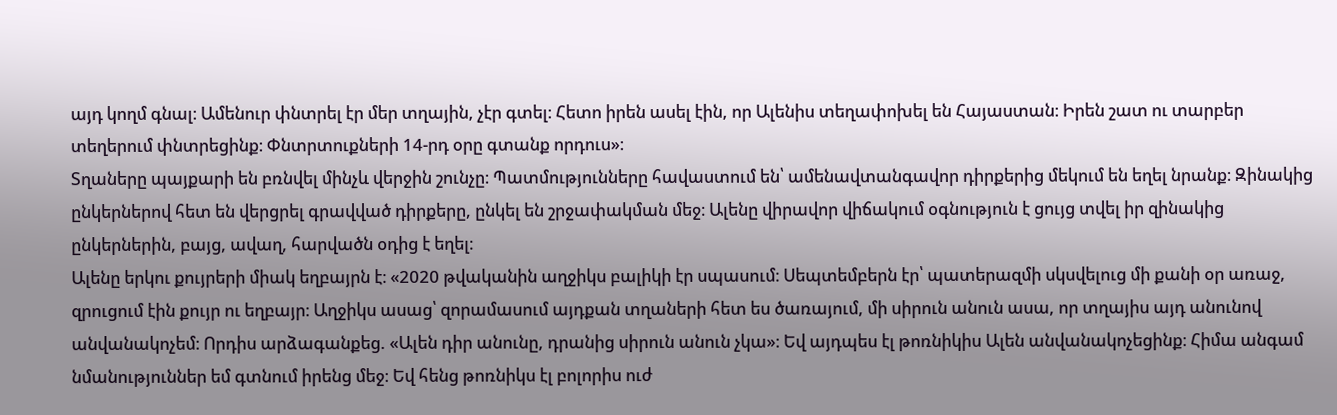այդ կողմ գնալ։ Ամենուր փնտրել էր մեր տղային, չէր գտել։ Հետո իրեն ասել էին, որ Ալենիս տեղափոխել են Հայաստան։ Իրեն շատ ու տարբեր տեղերում փնտրեցինք։ Փնտրտուքների 14-րդ օրը գտանք որդուս»։
Տղաները պայքարի են բռնվել մինչև վերջին շունչը։ Պատմությունները հավաստում են՝ ամենավտանգավոր դիրքերից մեկում են եղել նրանք։ Զինակից ընկերներով հետ են վերցրել գրավված դիրքերը, ընկել են շրջափակման մեջ։ Ալենը վիրավոր վիճակում օգնություն է ցույց տվել իր զինակից ընկերներին, բայց, ավաղ, հարվածն օդից է եղել։
Ալենը երկու քույրերի միակ եղբայրն է։ «2020 թվականին աղջիկս բալիկի էր սպասում։ Սեպտեմբերն էր՝ պատերազմի սկսվելուց մի քանի օր առաջ, զրուցում էին քույր ու եղբայր։ Աղջիկս ասաց՝ զորամասում այդքան տղաների հետ ես ծառայում, մի սիրուն անուն ասա, որ տղայիս այդ անունով անվանակոչեմ։ Որդիս արձագանքեց. «Ալեն դիր անունը, դրանից սիրուն անուն չկա»։ Եվ այդպես էլ թոռնիկիս Ալեն անվանակոչեցինք։ Հիմա անգամ նմանություններ եմ գտնում իրենց մեջ։ Եվ հենց թոռնիկս էլ բոլորիս ուժ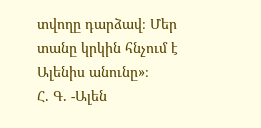տվողը դարձավ։ Մեր տանը կրկին հնչում է Ալենիս անունը»։
Հ. Գ. -Ալեն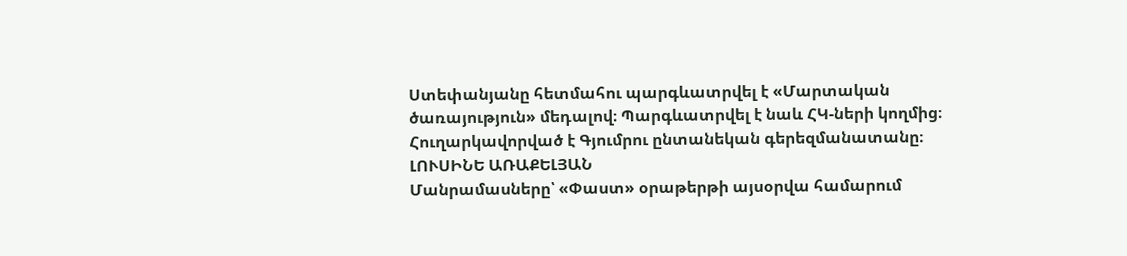Ստեփանյանը հետմահու պարգևատրվել է «Մարտական ծառայություն» մեդալով։ Պարգևատրվել է նաև ՀԿ-ների կողմից։ Հուղարկավորված է Գյումրու ընտանեկան գերեզմանատանը։
ԼՈՒՍԻՆԵ ԱՌԱՔԵԼՅԱՆ
Մանրամասները՝ «Փաստ» օրաթերթի այսօրվա համարում